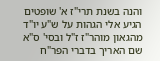והנה בשנת תרי"ז א' שופטים הגיע אלי הגהות על ש"ע יו"ד מהגאון מוהר"ז ז"ל ובסי' ס"א שם האריך בדברי הפר"ח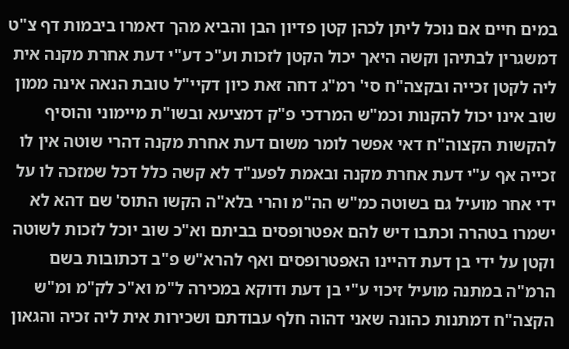במים חיים אם נוכל ליתן לכהן קטן פדיון הבן והביא מהך דאמרו ביבמות דף צ"ט דמשגרין לבתיהן וקשה היאך יכול הקטן לזכות וע"כ דע"י דעת אחרת מקנה אית ליה לקטן זכייה ובקצה"ח סי' רמ"ג דחה זאת כיון דקיי"ל טובת הנאה אינה ממון שוב אינו יכול להקנות וכמ"ש המרדכי פ"ק דמציעא ובשו"ת מיימוני והוסיף להקשות הקצוה"ח דאי אפשר לומר משום דעת אחרת מקנה דהרי שוטה אין לו זכייה אף ע"י דעת אחרת מקנה ובאמת לפענ"ד לא קשה כלל דכל שמזכה לו על ידי אחר מועיל גם בשוטה כמ"ש הה"מ והרי בלא"ה הקשו התוס' שם דהא לא ישמרו בטהרה וכתבו דיש להם אפטרופסים בביתם וא"כ שוב יוכל לזכות לשוטה וקטן על ידי בן דעת דהיינו האפטרופסים ואף להרא"ש פ"ב דכתובות בשם הרמ"ה במתנה מועיל זיכוי ע"י בן דעת ודוקא במכירה ל"מ וא"כ לק"מ ומ"ש הקצה"ח דמתנות כהונה שאני דהוה חלף עבודתם ושכירות אית ליה זכיה והגאון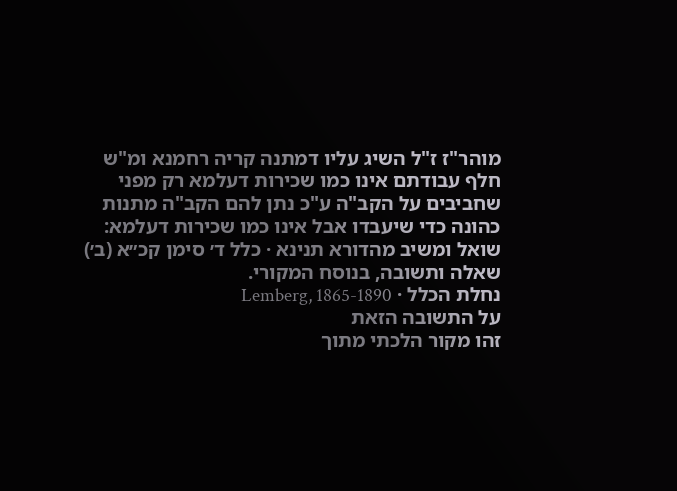מוהר"ז ז"ל השיג עליו דמתנה קריה רחמנא ומ"ש חלף עבודתם אינו כמו שכירות דעלמא רק מפני שחביבים על הקב"ה ע"כ נתן להם הקב"ה מתנות כהונה כדי שיעבדו אבל אינו כמו שכירות דעלמא:
שואל ומשיב מהדורא תנינא · כלל ד׳ סימן קכ״א (ב׳)
שאלה ותשובה, בנוסח המקורי.
נחלת הכלל · Lemberg, 1865-1890
על התשובה הזאת
זהו מקור הלכתי מתוך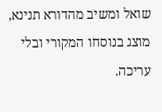שואל ומשיב מהדורא תנינא, מוצג בנוסחו המקורי ובלי עריכה.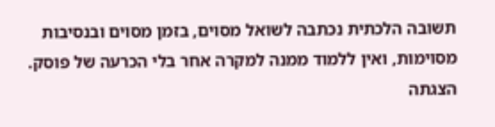תשובה הלכתית נכתבה לשואל מסוים, בזמן מסוים ובנסיבות מסוימות, ואין ללמוד ממנה למקרה אחר בלי הכרעה של פוסק. הצגתה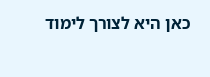כאן היא לצורך לימוד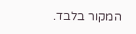המקור בלבד.